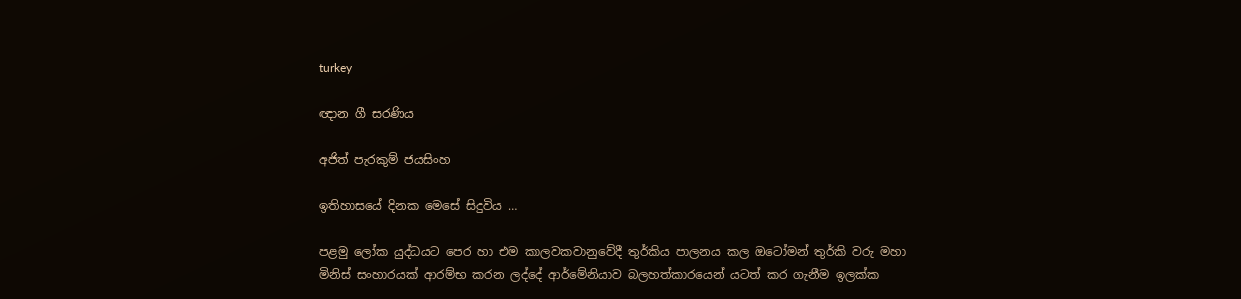turkey

ඥාන ගී සරණිය

අජිත් පැරකුම් ජයසිංහ

ඉතිහාසයේ දිනක මෙසේ සිදුවිය …

පළමු ලෝක යුද්ධයට පෙර හා එම කාලවකවානුවේදී තුර්කිය පාලනය කල ඔටෝමන් තුර්කි වරු මහා මිනිස් සංහාරයක් ආරම්භ කරන ලද්දේ ආර්මේනියාව බලහත්කාරයෙන් යටත් කර ගැනීම ඉලක්ක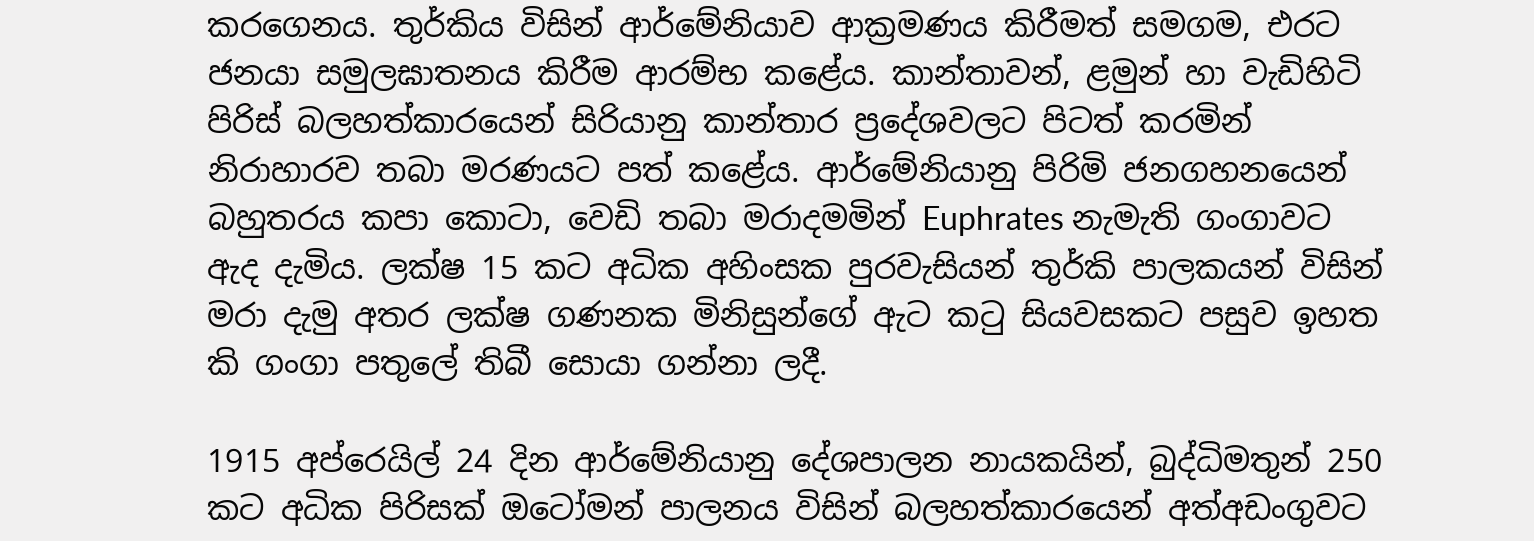කරගෙනය. තුර්කිය විසින් ආර්මේනියාව ආක්‍රමණය කිරීමත් සමගම, එරට ජනයා සමුලඝාතනය කිරීම ආරම්භ කළේය. කාන්තාවන්, ළමුන් හා වැඩිහිටි පිරිස් බලහත්කාරයෙන් සිරියානු කාන්තාර ප්‍රදේශවලට පිටත් කරමින් නිරාහාරව තබා මරණයට පත් කළේය. ආර්මේනියානු පිරිමි ජනගහනයෙන් බහුතරය කපා කොටා, වෙඩි තබා මරාදමමින් Euphrates නැමැති ගංගාවට ඇද දැමිය. ලක්ෂ 15 කට අධික අහිංසක පුරවැසියන් තුර්කි පාලකයන් විසින් මරා දැමු අතර ලක්ෂ ගණනක මිනිසුන්ගේ ඇට කටු සියවසකට පසුව ඉහත කි ගංගා පතුලේ තිබී සොයා ගන්නා ලදී.

1915 අප්රෙයිල් 24 දින ආර්මේනියානු දේශපාලන නායකයින්, බුද්ධිමතුන් 250 කට අධික පිරිසක් ඔටෝමන් පාලනය විසින් බලහත්කාරයෙන් අත්අඩංගුවට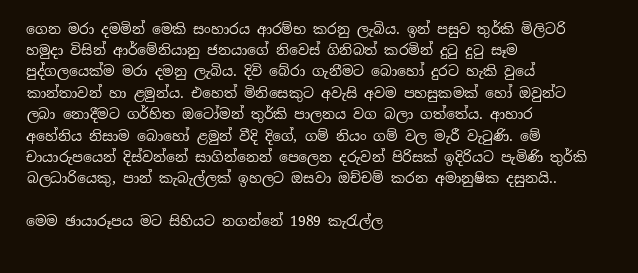ගෙන මරා දමමින් මෙකි සංහාරය ආරම්භ කරනු ලැබිය. ඉන් පසුව තුර්කි මිලිටරි හමුදා විසින් ආර්මේනියානු ජනයාගේ නිවෙස් ගිනිබත් කරමින් දුටු දුටු සෑම පුද්ගලයෙක්ම මරා දමනු ලැබිය. දිවි බේරා ගැනීමට බොහෝ දුරට හැකි වුයේ කාන්තාවන් හා ළමුන්ය. එහෙත් මිනිසෙකුට අවැසි අවම පහසුකමක් හෝ ඔවුන්ට ලබා නොදීමට ගර්හිත ඔටෝමන් තුර්කි පාලනය වග බලා ගත්තේය. ආහාර අහේනිය නිසාම බොහෝ ළමුන් වීදි දිගේ, ගම් නියං ගම් වල මැරී වැටුණි. මේ චායාරුපයෙන් දිස්වන්නේ සාගින්නෙන් පෙලෙන දරුවන් පිරිසක් ඉදිරියට පැමිණි තුර්කි බලධාරියෙකු, පාන් කැබැල්ලක් ඉහලට ඔසවා ඔච්චම් කරන අමානුෂික දසුනයි..

මෙම ඡායාරූපය මට සිහියට නගන්නේ 1989 කැරැල්ල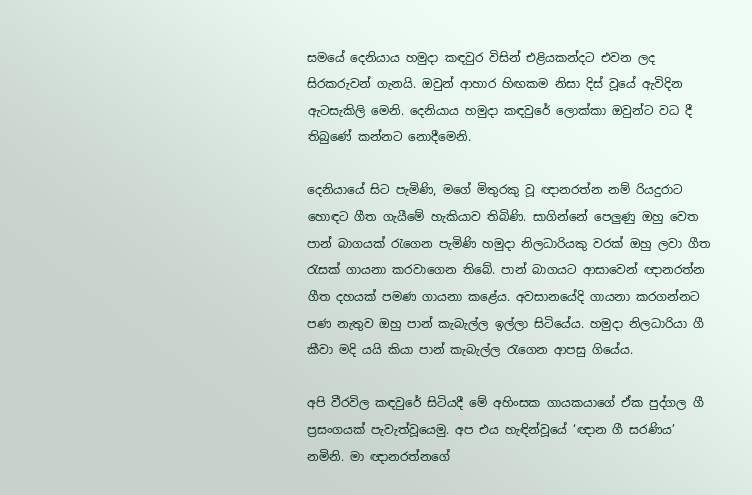සමයේ දෙනියාය හමුදා කඳවුර විසින් එළියකන්දට එවන ලද සිරකරුවන් ගැනයි. ඔවුන් ආහාර හිඟකම නිසා දිස් වූයේ ඇවිදින ඇටසැකිලි මෙනි. දෙනියාය හමුදා කඳවුරේ ලොක්කා ඔවුන්ට වධ දී තිබුණේ කන්නට නොදීමෙනි.

දෙනියායේ සිට පැමිණි, මගේ මිතුරකු වූ ඥානරත්න නම් රියදුරාට හොඳට ගීත ගැයීමේ හැකියාව තිබිණි. සාගින්නේ පෙලුණු ඔහු වෙත පාන් බාගයක් රැගෙන පැමිණි හමුදා නිලධාරියකු වරක් ඔහු ලවා ගීත රැසක් ගායනා කරවාගෙන තිබේ. පාන් බාගයට ආසාවෙන් ඥානරත්න ගීත දහයක් පමණ ගායනා කළේය. අවසානයේදි ගායනා කරගන්නට පණ නැතුව ඔහු පාන් කැබැල්ල ඉල්ලා සිටියේය. හමුදා නිලධාරියා ගී කීවා මදි යයි කියා පාන් කැබැල්ල රැගෙන ආපසු ගියේය.

අපි වීරවිල කඳවුරේ සිටියදී මේ අහිංසක ගායකයාගේ ඒක පුද්ගල ගී ප්‍රසංගයක් පැවැත්වූයෙමු. අප එය හැඳින්වූයේ ‘ඥාන ගී සරණිය’ නමිනි. මා ඥානරත්නගේ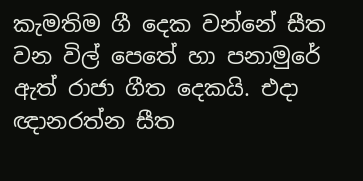කැමතිම ගී දෙක වන්නේ සීත වන විල් පෙතේ හා පනාමුරේ ඇත් රාජා ගීත දෙකයි. එදා ඥානරත්න සීත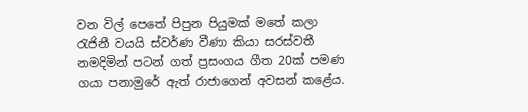වන විල් පෙතේ පිපුන පියුමක් මතේ කලා රැජිනී වයයි ස්වර්ණ වීණා කියා සරස්වතී නමදිමින් පටන් ගත් ප්‍රසංගය ගීත 20ක් පමණ ගයා පනාමුරේ ඇත් රාජාගෙන් අවසන් කළේය.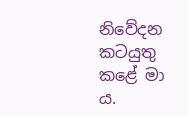නිවේදන කටයුතු කළේ මා ය.